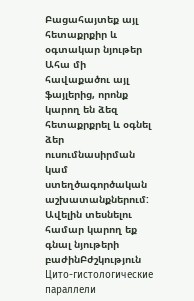Բացահայտեք այլ հետաքրքիր և օգտակար նյութեր
Ահա մի հավաքածու այլ ֆայլերից, որոնք կարող են ձեզ հետաքրքրել և օգնել ձեր ուսումնասիրման կամ ստեղծագործական աշխատանքներում: Ավելին տեսնելու համար կարող եք գնալ նյութերի բաժինԲժշկություն
Цито-гистологические параллели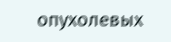опухолевых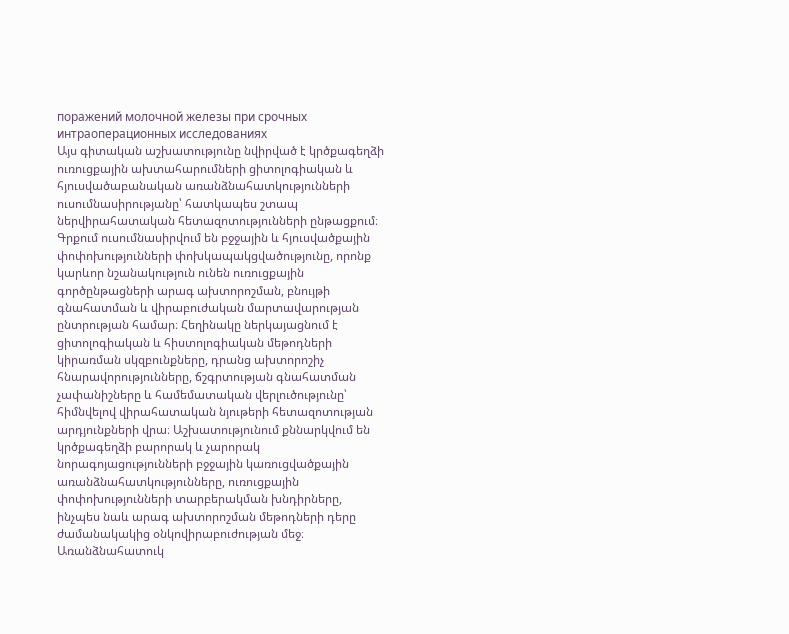поражений молочной железы при срочных интраоперационных исследованиях
Այս գիտական աշխատությունը նվիրված է կրծքագեղձի ուռուցքային ախտահարումների ցիտոլոգիական և հյուսվածաբանական առանձնահատկությունների ուսումնասիրությանը՝ հատկապես շտապ ներվիրահատական հետազոտությունների ընթացքում։ Գրքում ուսումնասիրվում են բջջային և հյուսվածքային փոփոխությունների փոխկապակցվածությունը, որոնք կարևոր նշանակություն ունեն ուռուցքային գործընթացների արագ ախտորոշման, բնույթի գնահատման և վիրաբուժական մարտավարության ընտրության համար։ Հեղինակը ներկայացնում է ցիտոլոգիական և հիստոլոգիական մեթոդների կիրառման սկզբունքները, դրանց ախտորոշիչ հնարավորությունները, ճշգրտության գնահատման չափանիշները և համեմատական վերլուծությունը՝ հիմնվելով վիրահատական նյութերի հետազոտության արդյունքների վրա։ Աշխատությունում քննարկվում են կրծքագեղձի բարորակ և չարորակ նորագոյացությունների բջջային կառուցվածքային առանձնահատկությունները, ուռուցքային փոփոխությունների տարբերակման խնդիրները, ինչպես նաև արագ ախտորոշման մեթոդների դերը ժամանակակից օնկովիրաբուժության մեջ։ Առանձնահատուկ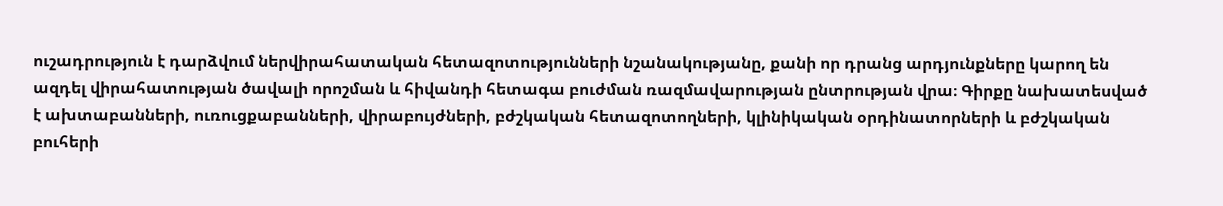ուշադրություն է դարձվում ներվիրահատական հետազոտությունների նշանակությանը, քանի որ դրանց արդյունքները կարող են ազդել վիրահատության ծավալի որոշման և հիվանդի հետագա բուժման ռազմավարության ընտրության վրա։ Գիրքը նախատեսված է ախտաբանների, ուռուցքաբանների, վիրաբույժների, բժշկական հետազոտողների, կլինիկական օրդինատորների և բժշկական բուհերի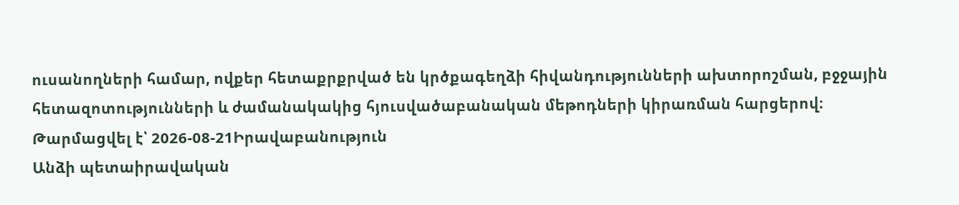ուսանողների համար, ովքեր հետաքրքրված են կրծքագեղձի հիվանդությունների ախտորոշման, բջջային հետազոտությունների և ժամանակակից հյուսվածաբանական մեթոդների կիրառման հարցերով։
Թարմացվել է՝ 2026-08-21Իրավաբանություն
Անձի պետաիրավական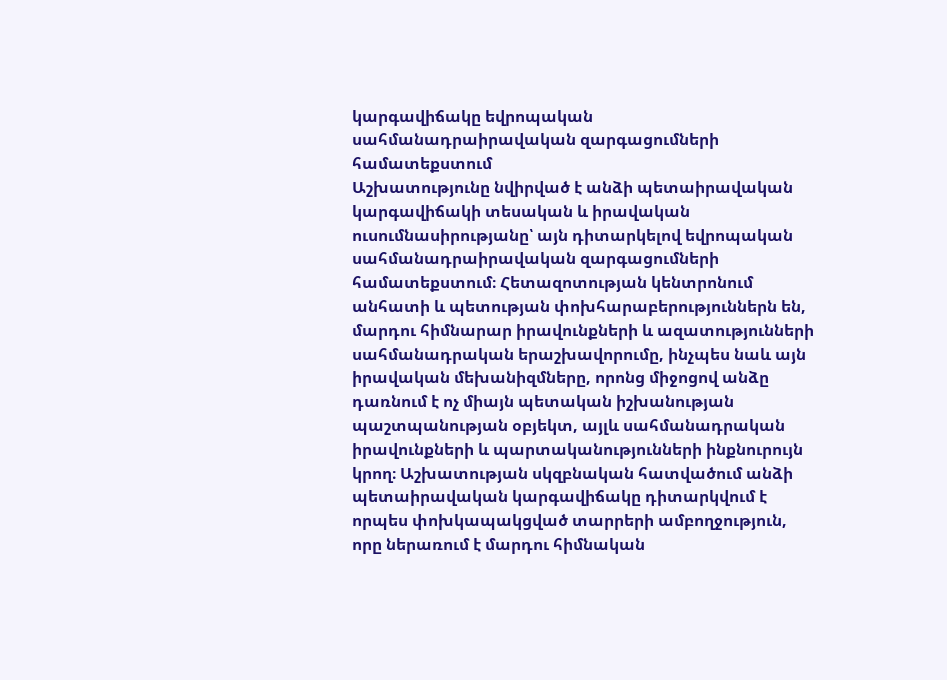կարգավիճակը եվրոպական սահմանադրաիրավական զարգացումների համատեքստում
Աշխատությունը նվիրված է անձի պետաիրավական կարգավիճակի տեսական և իրավական ուսումնասիրությանը՝ այն դիտարկելով եվրոպական սահմանադրաիրավական զարգացումների համատեքստում։ Հետազոտության կենտրոնում անհատի և պետության փոխհարաբերություններն են, մարդու հիմնարար իրավունքների և ազատությունների սահմանադրական երաշխավորումը, ինչպես նաև այն իրավական մեխանիզմները, որոնց միջոցով անձը դառնում է ոչ միայն պետական իշխանության պաշտպանության օբյեկտ, այլև սահմանադրական իրավունքների և պարտականությունների ինքնուրույն կրող։ Աշխատության սկզբնական հատվածում անձի պետաիրավական կարգավիճակը դիտարկվում է որպես փոխկապակցված տարրերի ամբողջություն, որը ներառում է մարդու հիմնական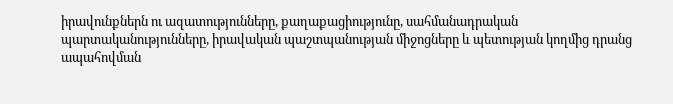իրավունքներն ու ազատությունները, քաղաքացիությունը, սահմանադրական պարտականությունները, իրավական պաշտպանության միջոցները և պետության կողմից դրանց ապահովման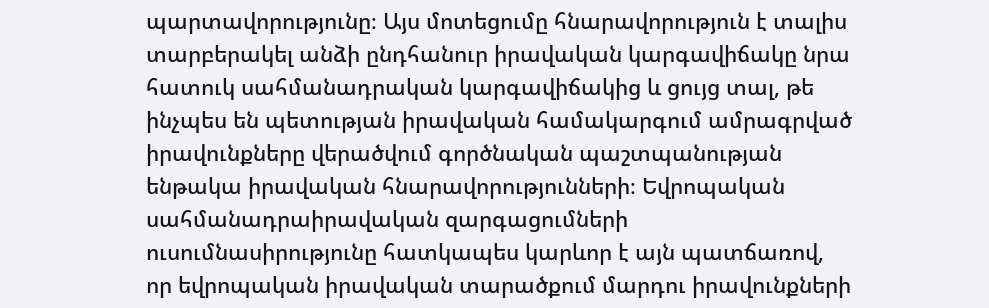պարտավորությունը։ Այս մոտեցումը հնարավորություն է տալիս տարբերակել անձի ընդհանուր իրավական կարգավիճակը նրա հատուկ սահմանադրական կարգավիճակից և ցույց տալ, թե ինչպես են պետության իրավական համակարգում ամրագրված իրավունքները վերածվում գործնական պաշտպանության ենթակա իրավական հնարավորությունների։ Եվրոպական սահմանադրաիրավական զարգացումների ուսումնասիրությունը հատկապես կարևոր է այն պատճառով, որ եվրոպական իրավական տարածքում մարդու իրավունքների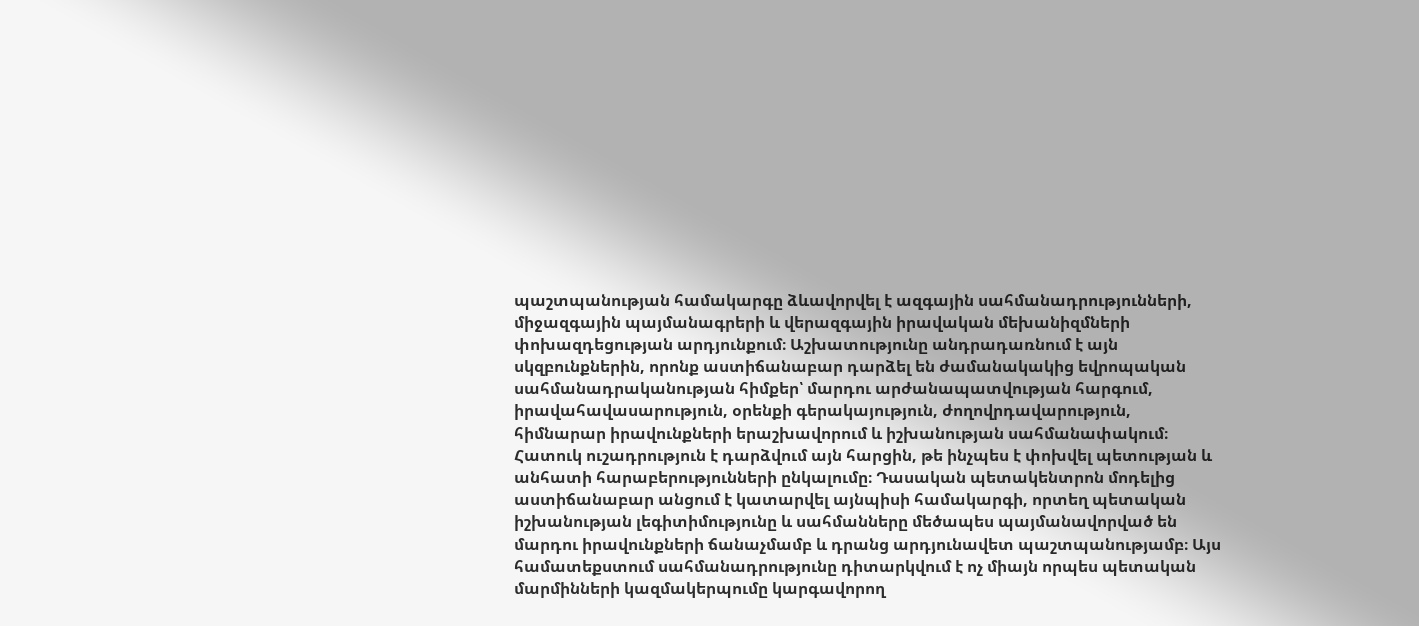պաշտպանության համակարգը ձևավորվել է ազգային սահմանադրությունների, միջազգային պայմանագրերի և վերազգային իրավական մեխանիզմների փոխազդեցության արդյունքում։ Աշխատությունը անդրադառնում է այն սկզբունքներին, որոնք աստիճանաբար դարձել են ժամանակակից եվրոպական սահմանադրականության հիմքեր՝ մարդու արժանապատվության հարգում, իրավահավասարություն, օրենքի գերակայություն, ժողովրդավարություն, հիմնարար իրավունքների երաշխավորում և իշխանության սահմանափակում։ Հատուկ ուշադրություն է դարձվում այն հարցին, թե ինչպես է փոխվել պետության և անհատի հարաբերությունների ընկալումը։ Դասական պետակենտրոն մոդելից աստիճանաբար անցում է կատարվել այնպիսի համակարգի, որտեղ պետական իշխանության լեգիտիմությունը և սահմանները մեծապես պայմանավորված են մարդու իրավունքների ճանաչմամբ և դրանց արդյունավետ պաշտպանությամբ։ Այս համատեքստում սահմանադրությունը դիտարկվում է ոչ միայն որպես պետական մարմինների կազմակերպումը կարգավորող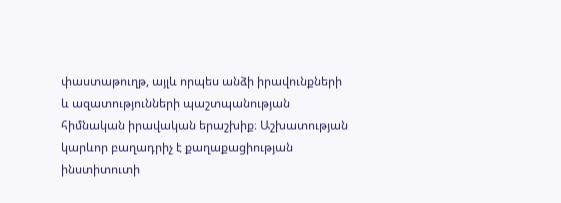փաստաթուղթ, այլև որպես անձի իրավունքների և ազատությունների պաշտպանության հիմնական իրավական երաշխիք։ Աշխատության կարևոր բաղադրիչ է քաղաքացիության ինստիտուտի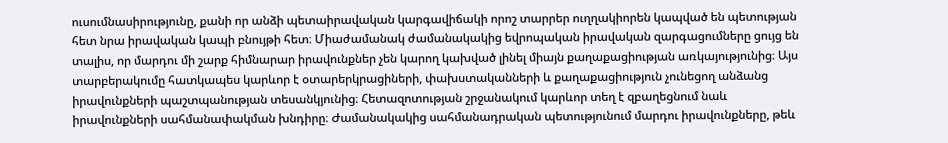ուսումնասիրությունը, քանի որ անձի պետաիրավական կարգավիճակի որոշ տարրեր ուղղակիորեն կապված են պետության հետ նրա իրավական կապի բնույթի հետ։ Միաժամանակ ժամանակակից եվրոպական իրավական զարգացումները ցույց են տալիս, որ մարդու մի շարք հիմնարար իրավունքներ չեն կարող կախված լինել միայն քաղաքացիության առկայությունից։ Այս տարբերակումը հատկապես կարևոր է օտարերկրացիների, փախստականների և քաղաքացիություն չունեցող անձանց իրավունքների պաշտպանության տեսանկյունից։ Հետազոտության շրջանակում կարևոր տեղ է զբաղեցնում նաև իրավունքների սահմանափակման խնդիրը։ Ժամանակակից սահմանադրական պետությունում մարդու իրավունքները, թեև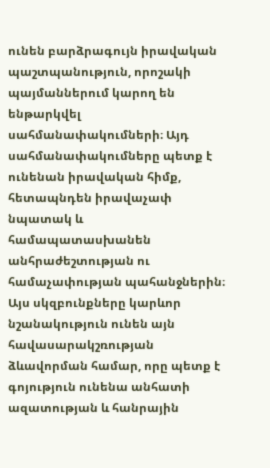ունեն բարձրագույն իրավական պաշտպանություն, որոշակի պայմաններում կարող են ենթարկվել սահմանափակումների։ Այդ սահմանափակումները պետք է ունենան իրավական հիմք, հետապնդեն իրավաչափ նպատակ և համապատասխանեն անհրաժեշտության ու համաչափության պահանջներին։ Այս սկզբունքները կարևոր նշանակություն ունեն այն հավասարակշռության ձևավորման համար, որը պետք է գոյություն ունենա անհատի ազատության և հանրային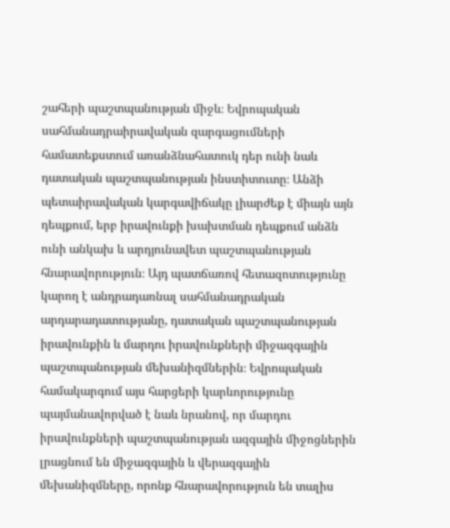շահերի պաշտպանության միջև։ Եվրոպական սահմանադրաիրավական զարգացումների համատեքստում առանձնահատուկ դեր ունի նաև դատական պաշտպանության ինստիտուտը։ Անձի պետաիրավական կարգավիճակը լիարժեք է միայն այն դեպքում, երբ իրավունքի խախտման դեպքում անձն ունի անկախ և արդյունավետ պաշտպանության հնարավորություն։ Այդ պատճառով հետազոտությունը կարող է անդրադառնալ սահմանադրական արդարադատությանը, դատական պաշտպանության իրավունքին և մարդու իրավունքների միջազգային պաշտպանության մեխանիզմներին։ Եվրոպական համակարգում այս հարցերի կարևորությունը պայմանավորված է նաև նրանով, որ մարդու իրավունքների պաշտպանության ազգային միջոցներին լրացնում են միջազգային և վերազգային մեխանիզմները, որոնք հնարավորություն են տալիս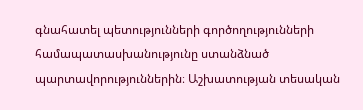գնահատել պետությունների գործողությունների համապատասխանությունը ստանձնած պարտավորություններին։ Աշխատության տեսական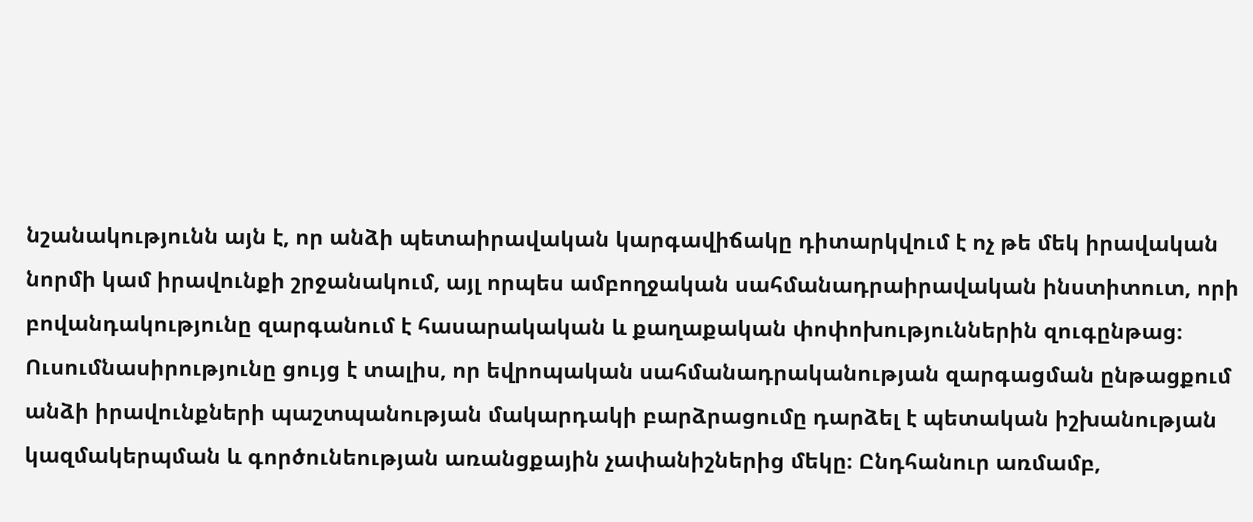նշանակությունն այն է, որ անձի պետաիրավական կարգավիճակը դիտարկվում է ոչ թե մեկ իրավական նորմի կամ իրավունքի շրջանակում, այլ որպես ամբողջական սահմանադրաիրավական ինստիտուտ, որի բովանդակությունը զարգանում է հասարակական և քաղաքական փոփոխություններին զուգընթաց։ Ուսումնասիրությունը ցույց է տալիս, որ եվրոպական սահմանադրականության զարգացման ընթացքում անձի իրավունքների պաշտպանության մակարդակի բարձրացումը դարձել է պետական իշխանության կազմակերպման և գործունեության առանցքային չափանիշներից մեկը։ Ընդհանուր առմամբ,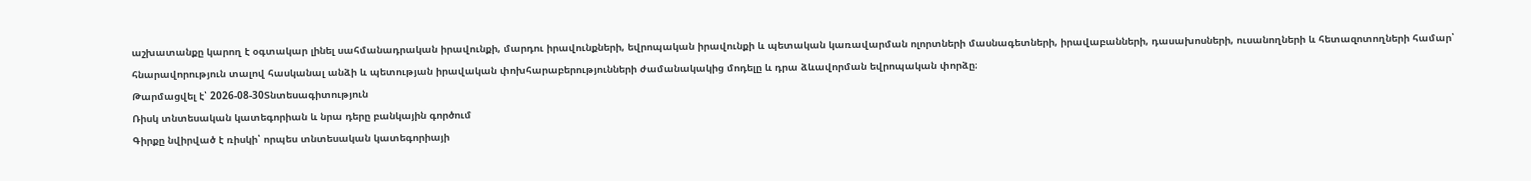աշխատանքը կարող է օգտակար լինել սահմանադրական իրավունքի, մարդու իրավունքների, եվրոպական իրավունքի և պետական կառավարման ոլորտների մասնագետների, իրավաբանների, դասախոսների, ուսանողների և հետազոտողների համար՝ հնարավորություն տալով հասկանալ անձի և պետության իրավական փոխհարաբերությունների ժամանակակից մոդելը և դրա ձևավորման եվրոպական փորձը։
Թարմացվել է՝ 2026-08-30Տնտեսագիտություն
Ռիսկ տնտեսական կատեգորիան և նրա դերը բանկային գործում
Գիրքը նվիրված է ռիսկի՝ որպես տնտեսական կատեգորիայի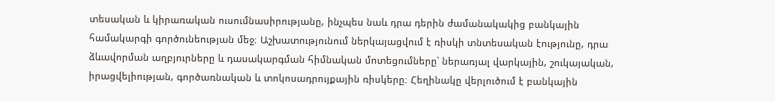տեսական և կիրառական ուսումնասիրությանը, ինչպես նաև դրա դերին ժամանակակից բանկային համակարգի գործունեության մեջ։ Աշխատությունում ներկայացվում է ռիսկի տնտեսական էությունը, դրա ձևավորման աղբյուրները և դասակարգման հիմնական մոտեցումները՝ ներառյալ վարկային, շուկայական, իրացվելիության, գործառնական և տոկոսադրույքային ռիսկերը։ Հեղինակը վերլուծում է բանկային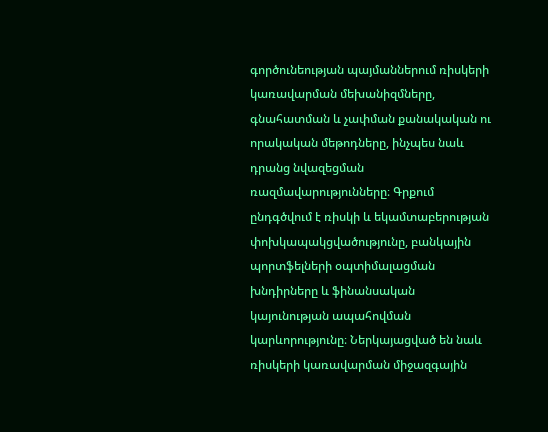գործունեության պայմաններում ռիսկերի կառավարման մեխանիզմները, գնահատման և չափման քանակական ու որակական մեթոդները, ինչպես նաև դրանց նվազեցման ռազմավարությունները։ Գրքում ընդգծվում է ռիսկի և եկամտաբերության փոխկապակցվածությունը, բանկային պորտֆելների օպտիմալացման խնդիրները և ֆինանսական կայունության ապահովման կարևորությունը։ Ներկայացված են նաև ռիսկերի կառավարման միջազգային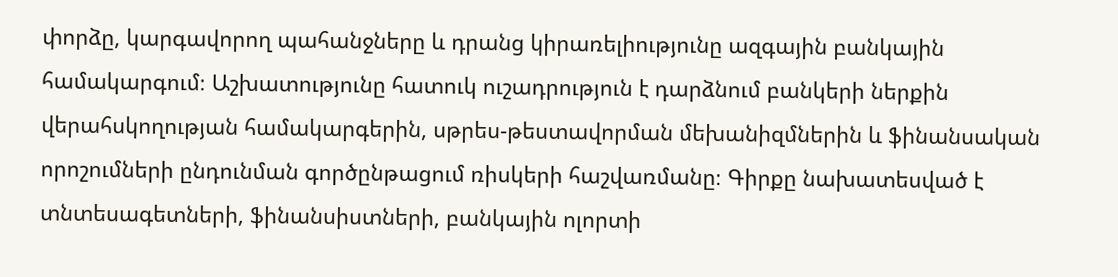փորձը, կարգավորող պահանջները և դրանց կիրառելիությունը ազգային բանկային համակարգում։ Աշխատությունը հատուկ ուշադրություն է դարձնում բանկերի ներքին վերահսկողության համակարգերին, սթրես-թեստավորման մեխանիզմներին և ֆինանսական որոշումների ընդունման գործընթացում ռիսկերի հաշվառմանը։ Գիրքը նախատեսված է տնտեսագետների, ֆինանսիստների, բանկային ոլորտի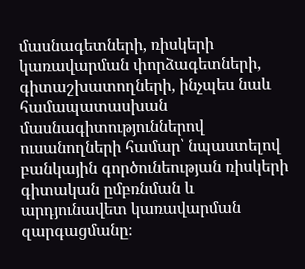մասնագետների, ռիսկերի կառավարման փորձագետների, գիտաշխատողների, ինչպես նաև համապատասխան մասնագիտություններով ուսանողների համար՝ նպաստելով բանկային գործունեության ռիսկերի գիտական ըմբռնման և արդյունավետ կառավարման զարգացմանը։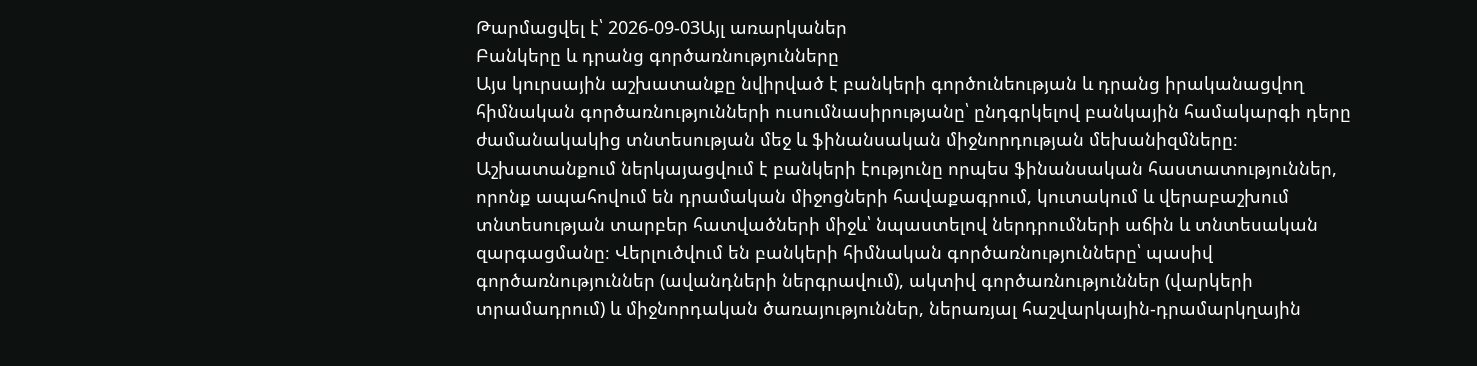Թարմացվել է՝ 2026-09-03Այլ առարկաներ
Բանկերը և դրանց գործառնությունները
Այս կուրսային աշխատանքը նվիրված է բանկերի գործունեության և դրանց իրականացվող հիմնական գործառնությունների ուսումնասիրությանը՝ ընդգրկելով բանկային համակարգի դերը ժամանակակից տնտեսության մեջ և ֆինանսական միջնորդության մեխանիզմները։ Աշխատանքում ներկայացվում է բանկերի էությունը որպես ֆինանսական հաստատություններ, որոնք ապահովում են դրամական միջոցների հավաքագրում, կուտակում և վերաբաշխում տնտեսության տարբեր հատվածների միջև՝ նպաստելով ներդրումների աճին և տնտեսական զարգացմանը։ Վերլուծվում են բանկերի հիմնական գործառնությունները՝ պասիվ գործառնություններ (ավանդների ներգրավում), ակտիվ գործառնություններ (վարկերի տրամադրում) և միջնորդական ծառայություններ, ներառյալ հաշվարկային-դրամարկղային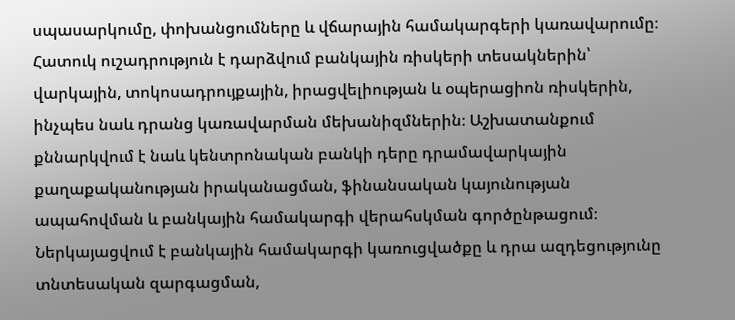սպասարկումը, փոխանցումները և վճարային համակարգերի կառավարումը։ Հատուկ ուշադրություն է դարձվում բանկային ռիսկերի տեսակներին՝ վարկային, տոկոսադրույքային, իրացվելիության և օպերացիոն ռիսկերին, ինչպես նաև դրանց կառավարման մեխանիզմներին։ Աշխատանքում քննարկվում է նաև կենտրոնական բանկի դերը դրամավարկային քաղաքականության իրականացման, ֆինանսական կայունության ապահովման և բանկային համակարգի վերահսկման գործընթացում։ Ներկայացվում է բանկային համակարգի կառուցվածքը և դրա ազդեցությունը տնտեսական զարգացման,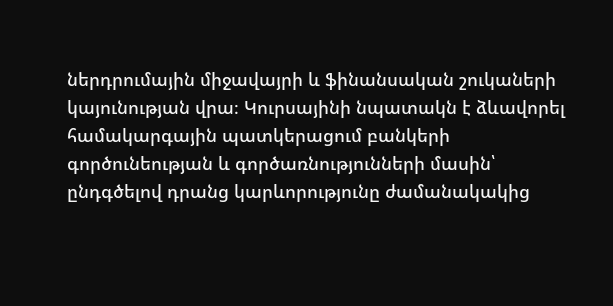ներդրումային միջավայրի և ֆինանսական շուկաների կայունության վրա։ Կուրսայինի նպատակն է ձևավորել համակարգային պատկերացում բանկերի գործունեության և գործառնությունների մասին՝ ընդգծելով դրանց կարևորությունը ժամանակակից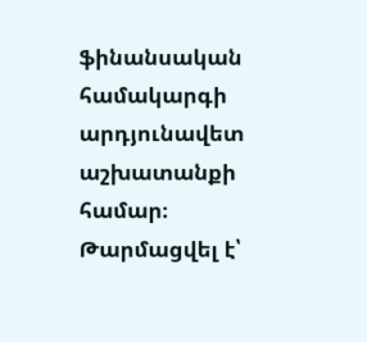ֆինանսական համակարգի արդյունավետ աշխատանքի համար։
Թարմացվել է՝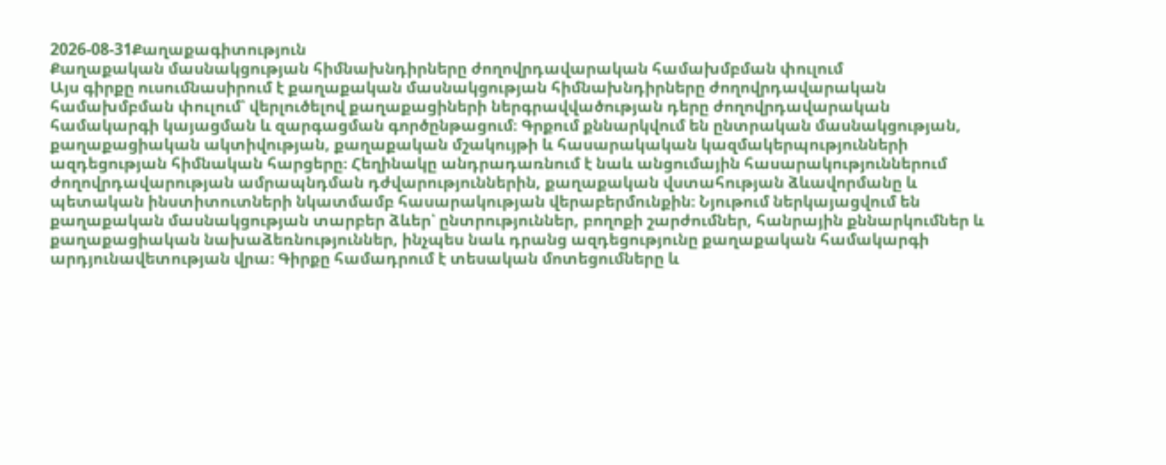2026-08-31Քաղաքագիտություն
Քաղաքական մասնակցության հիմնախնդիրները ժողովրդավարական համախմբման փուլում
Այս գիրքը ուսումնասիրում է քաղաքական մասնակցության հիմնախնդիրները ժողովրդավարական համախմբման փուլում՝ վերլուծելով քաղաքացիների ներգրավվածության դերը ժողովրդավարական համակարգի կայացման և զարգացման գործընթացում։ Գրքում քննարկվում են ընտրական մասնակցության, քաղաքացիական ակտիվության, քաղաքական մշակույթի և հասարակական կազմակերպությունների ազդեցության հիմնական հարցերը։ Հեղինակը անդրադառնում է նաև անցումային հասարակություններում ժողովրդավարության ամրապնդման դժվարություններին, քաղաքական վստահության ձևավորմանը և պետական ինստիտուտների նկատմամբ հասարակության վերաբերմունքին։ Նյութում ներկայացվում են քաղաքական մասնակցության տարբեր ձևեր՝ ընտրություններ, բողոքի շարժումներ, հանրային քննարկումներ և քաղաքացիական նախաձեռնություններ, ինչպես նաև դրանց ազդեցությունը քաղաքական համակարգի արդյունավետության վրա։ Գիրքը համադրում է տեսական մոտեցումները և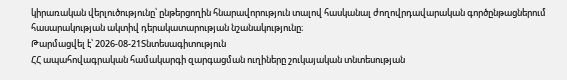կիրառական վերլուծությունը՝ ընթերցողին հնարավորություն տալով հասկանալ ժողովրդավարական գործընթացներում հասարակության ակտիվ դերակատարության նշանակությունը։
Թարմացվել է՝ 2026-08-21Տնտեսագիտություն
ՀՀ ապահովագրական համակարգի զարգացման ուղիները շուկայական տնտեսության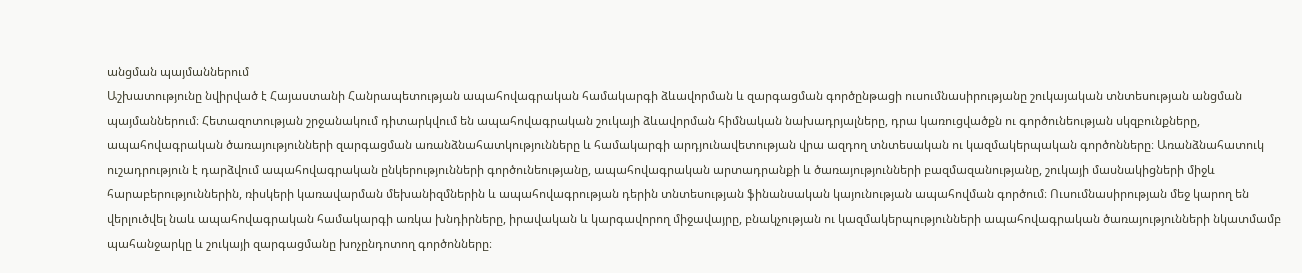անցման պայմաններում
Աշխատությունը նվիրված է Հայաստանի Հանրապետության ապահովագրական համակարգի ձևավորման և զարգացման գործընթացի ուսումնասիրությանը շուկայական տնտեսության անցման պայմաններում։ Հետազոտության շրջանակում դիտարկվում են ապահովագրական շուկայի ձևավորման հիմնական նախադրյալները, դրա կառուցվածքն ու գործունեության սկզբունքները, ապահովագրական ծառայությունների զարգացման առանձնահատկությունները և համակարգի արդյունավետության վրա ազդող տնտեսական ու կազմակերպական գործոնները։ Առանձնահատուկ ուշադրություն է դարձվում ապահովագրական ընկերությունների գործունեությանը, ապահովագրական արտադրանքի և ծառայությունների բազմազանությանը, շուկայի մասնակիցների միջև հարաբերություններին, ռիսկերի կառավարման մեխանիզմներին և ապահովագրության դերին տնտեսության ֆինանսական կայունության ապահովման գործում։ Ուսումնասիրության մեջ կարող են վերլուծվել նաև ապահովագրական համակարգի առկա խնդիրները, իրավական և կարգավորող միջավայրը, բնակչության ու կազմակերպությունների ապահովագրական ծառայությունների նկատմամբ պահանջարկը և շուկայի զարգացմանը խոչընդոտող գործոնները։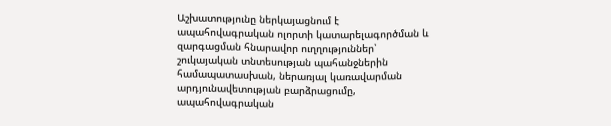Աշխատությունը ներկայացնում է ապահովագրական ոլորտի կատարելագործման և զարգացման հնարավոր ուղղություններ՝ շուկայական տնտեսության պահանջներին համապատասխան, ներառյալ կառավարման արդյունավետության բարձրացումը, ապահովագրական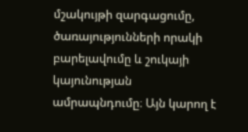մշակույթի զարգացումը, ծառայությունների որակի բարելավումը և շուկայի կայունության ամրապնդումը։ Այն կարող է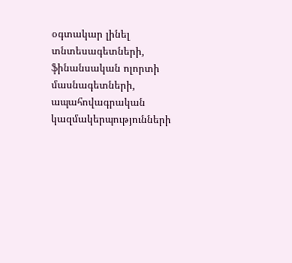օգտակար լինել տնտեսագետների, ֆինանսական ոլորտի մասնագետների, ապահովագրական կազմակերպությունների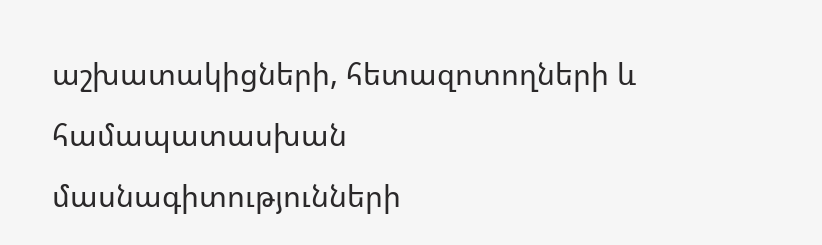աշխատակիցների, հետազոտողների և համապատասխան մասնագիտությունների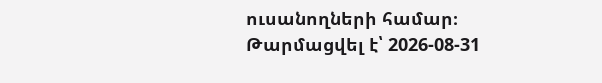ուսանողների համար։
Թարմացվել է՝ 2026-08-31